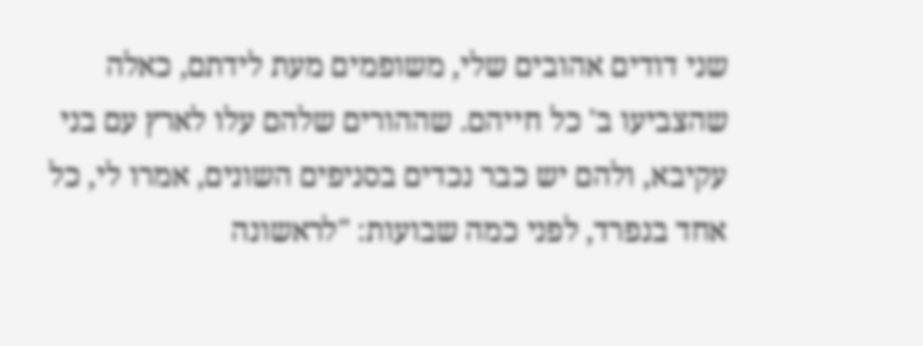שני דודים אהובים שלי, משופמים מעת לידתם, כאלה שהצביעו ב' כל חייהם. שההורים שלהם עלו לארץ עם בני עקיבא, ולהם יש כבר נכדים בסניפים השונים, אמרו לי, כל אחד בנפרד, לפני כמה שבועות: "לראשונה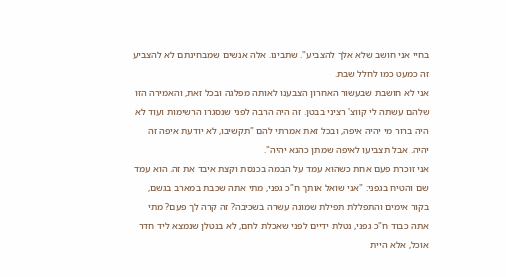בחיי אני חושב שלא אלך להצביע". שתבינו. אלה אנשים שמבחינתם לא להצביע זה כמעט כמו לחלל שבת.
אני לא חושבת שבעשור האחרון הצבענו לאותה מפלגה ובכל זאת, והאמירה הזו שלהם עשתה לי קווצ' רציני בבטן. זה היה הרבה לפני שנסגרו הרשימות ועוד לא היה ברור מי יהיה איפה, ובכל זאת אמרתי להם "תקשיבו, לא יודעת איפה זה יהיה. אבל תצביעו לאיפה שמתן כהנא יהיה".
אני זוכרת פעם אחת כשהוא עמד על הבמה בכנסת וקצת איבד את זה. הוא עמד שם והטיח בגפני: "אני שואל אותך ח"כ גפני, מתי אתה שכבת במארב בגשם, בקור אימים והתפללת תפילת שמונה עשרה בשכיבה? זה קרה לך פעם? מתי אתה כבוד ח"כ גפני, נטלת ידיים לפני שאכלת לחם, לא בנטלן שנמצא ליד חדר אוכל, אלא היית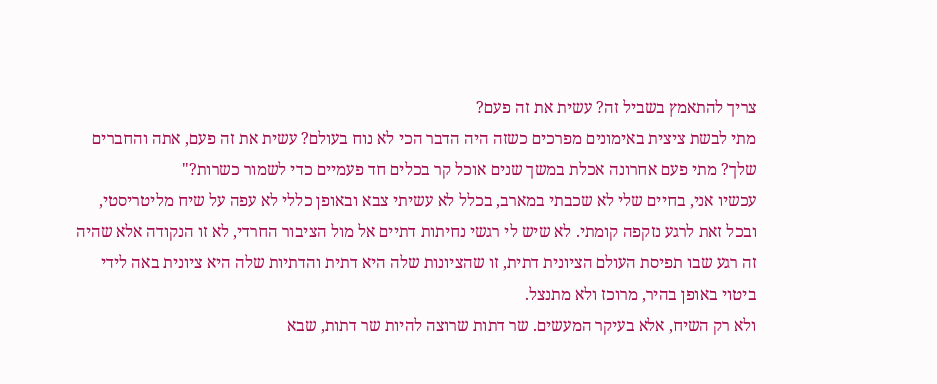צריך להתאמץ בשביל זה? עשית את זה פעם?
מתי לבשת ציצית באימונים מפרכים כשזה היה הדבר הכי לא נוח בעולם? עשית את זה פעם, אתה והחברים שלך? מתי פעם אחרונה אכלת במשך שנים אוכל קר בכלים חד פעמיים כדי לשמור כשרות?"
עכשיו אני, בחיים שלי לא שכבתי במארב, בכלל לא עשיתי צבא ובאופן כללי לא עפה על שיח מליטריסטי, ובכל זאת לרגע נזקפה קומתי. לא שיש לי רגשי נחיתות דתיים אל מול הציבור החרדי, לא זו הנקודה אלא שהיה זה רגע שבו תפיסת העולם הציונית דתית, זו שהציונות שלה היא דתית והדתיות שלה היא ציונית באה לידי ביטוי באופן בהיר, מרוכז ולא מתנצל.
ולא רק השיח, אלא בעיקר המעשים. שר דתות שרוצה להיות שר דתות, שבא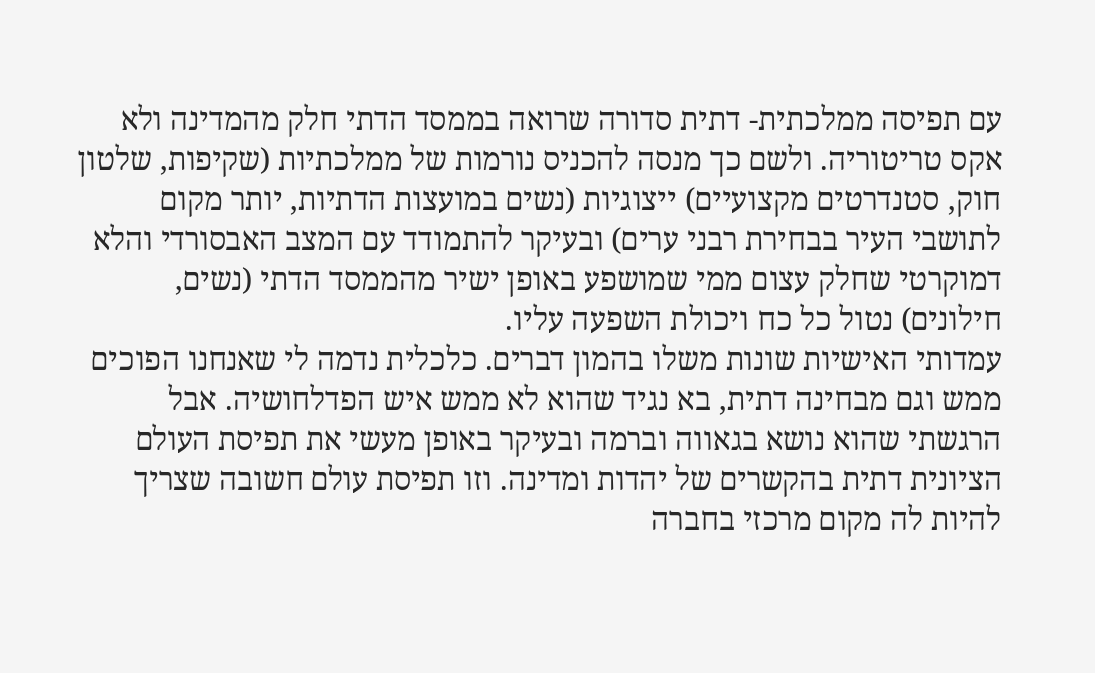עם תפיסה ממלכתית- דתית סדורה שרואה בממסד הדתי חלק מהמדינה ולא אקס טריטוריה. ולשם כך מנסה להכניס נורמות של ממלכתיות (שקיפות, שלטון חוק, סטנדרטים מקצועיים) ייצוגיות (נשים במועצות הדתיות, יותר מקום לתושבי העיר בבחירת רבני ערים) ובעיקר להתמודד עם המצב האבסורדי והלא דמוקרטי שחלק עצום ממי שמושפע באופן ישיר מהממסד הדתי (נשים, חילונים) נטול כל כח ויכולת השפעה עליו.
עמדותי האישיות שונות משלו בהמון דברים. כלכלית נדמה לי שאנחנו הפוכים ממש וגם מבחינה דתית, בא נגיד שהוא לא ממש איש הפדלחושיה. אבל הרגשתי שהוא נושא בגאווה וברמה ובעיקר באופן מעשי את תפיסת העולם הציונית דתית בהקשרים של יהדות ומדינה. וזו תפיסת עולם חשובה שצריך להיות לה מקום מרכזי בחברה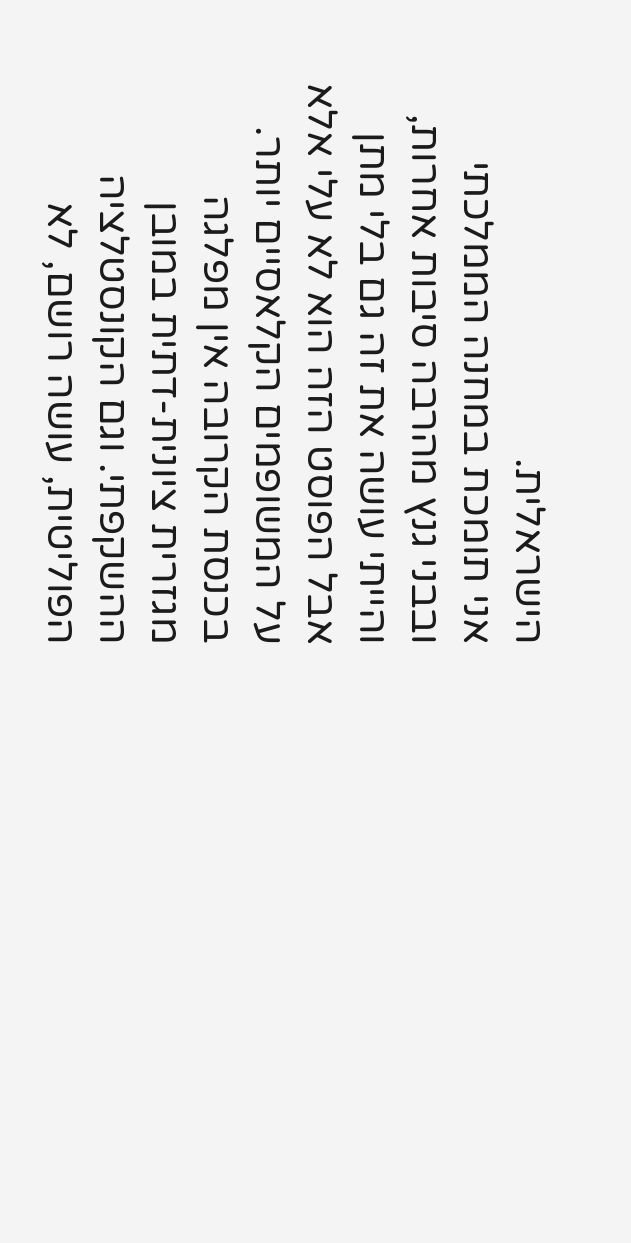הישראלית.
אני תומכת במחנה הממלכתי ובבני גנץ מהרבה סיבות אחרות, והייתי עושה את זה גם בלי מתן אבל הפוסט הזה הוא לא עלי אלא על המשופמים הקלאסיים יותר.
בכנסת הקרובה אין מפלגה מגזרית ציונית-דתית במובן ההשקפתי. וגם הקונסטלציה הפוליטית, עושה רושם, לא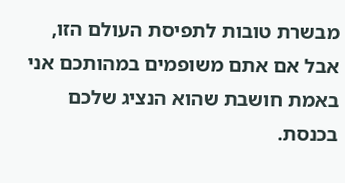מבשרת טובות לתפיסת העולם הזו, אבל אם אתם משופמים במהותכם אני באמת חושבת שהוא הנציג שלכם בכנסת.